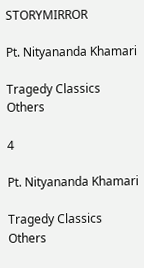STORYMIRROR

Pt. Nityananda Khamari

Tragedy Classics Others

4

Pt. Nityananda Khamari

Tragedy Classics Others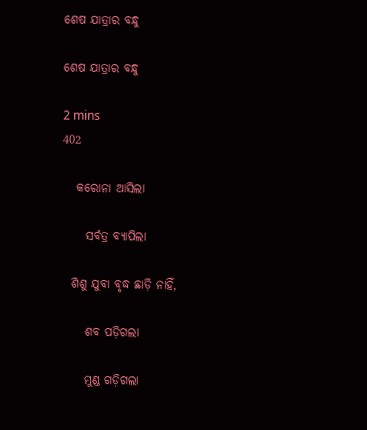ଶେଷ ଯାତ୍ରାର ବନ୍ଧୁ

ଶେଷ ଯାତ୍ରାର ବନ୍ଧୁ

2 mins
402

   କରୋନା ଆସିଲା

     ସର୍ବତ୍ର ବ୍ୟାପିଲା

  ଶିଶୁ ଯୁବା ବୃଦ୍ଧ ଛାଡ଼ି ନାହିଁ,

     ଶବ ପଡ଼ିଗଲା

     ମୁଣ୍ଡ ଗଡ଼ିଗଲା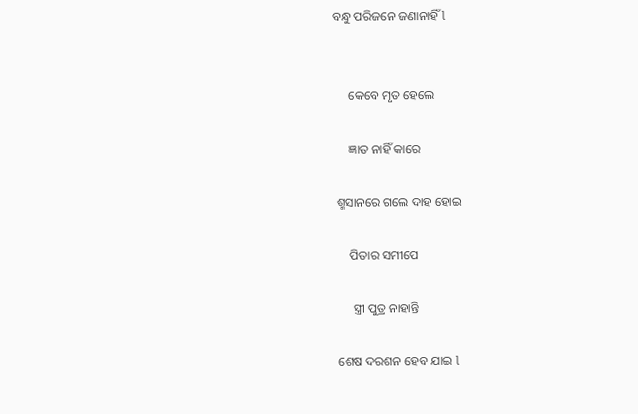ବନ୍ଧୁ ପରିଜନେ ଜଣାନାହିଁ l


     କେବେ ମୃତ ହେଲେ

     ଜ୍ଞାତ ନାହିଁ କାରେ

 ଶ୍ମସାନରେ ଗଲେ ଦାହ ହୋଇ

     ପିତାର ସମୀପେ

      ସ୍ତ୍ରୀ ପୁତ୍ର ନାହାନ୍ତି

 ଶେଷ ଦରଶନ ହେବ ଯାଇ l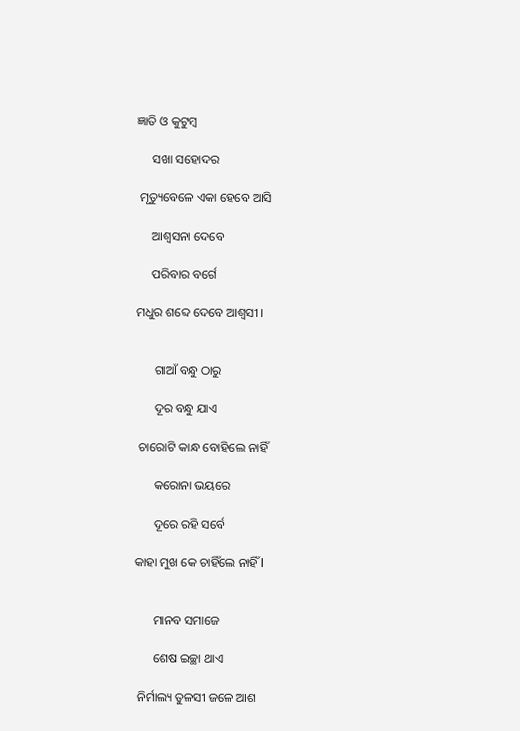ଜ୍ଞାତି ଓ କୁଟୁମ୍ବ

     ସଖା ସହୋଦର

 ମୃତ୍ୟୁବେଳେ ଏକା ହେବେ ଆସି

     ଆଶ୍ବସନା ଦେବେ

     ପରିବାର ବର୍ଗେ

ମଧୁର ଶବ୍ଦେ ଦେବେ ଆଶ୍ୱସୀ ।


      ଗାଆଁ ବନ୍ଧୁ ଠାରୁ

      ଦୂର ବନ୍ଧୁ ଯାଏ

 ଚାରୋଟି କାନ୍ଧ ବୋହିଲେ ନାହିଁ

      କରୋନା ଭୟରେ

      ଦୂରେ ରହି ସର୍ବେ

କାହା ମୁଖ କେ ଚାହିଁଲେ ନାହିଁ l


      ମାନବ ସମାଜେ

      ଶେଷ ଇଚ୍ଛା ଥାଏ

 ନିର୍ମାଲ୍ୟ ତୁଳସୀ ଜଳେ ଆଶ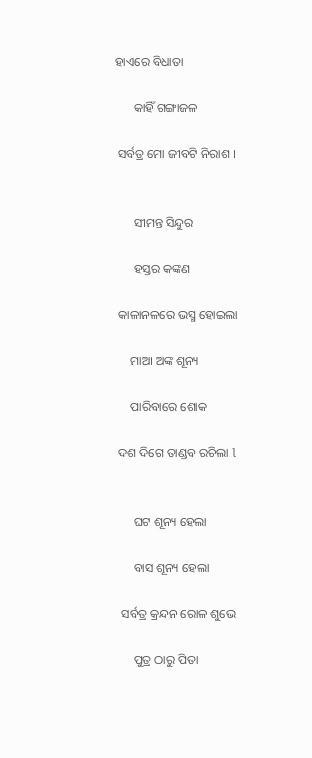ହାଏରେ ବିଧାତା

      କାହିଁ ଗଙ୍ଗାଜଳ

 ସର୍ବତ୍ର ମୋ ଜୀବଟି ନିରାଶ ।


      ସୀମନ୍ତ ସିନ୍ଦୁର

      ହସ୍ତର କଙ୍କଣ

 କାଳାନଳରେ ଭସ୍ମ ହୋଇଲା

     ମାଆ ଅଙ୍କ ଶୂନ୍ୟ

     ପାରିବାରେ ଶୋକ

 ଦଶ ଦିଗେ ତାଣ୍ଡବ ରଚିଲା l


      ଘଟ ଶୂନ୍ୟ ହେଲା

      ବାସ ଶୂନ୍ୟ ହେଲା

  ସର୍ବତ୍ର କ୍ରନ୍ଦନ ରୋଳ ଶୁଭେ

      ପୁତ୍ର ଠାରୁ ପିତା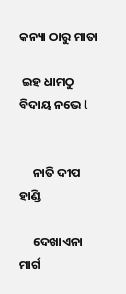କନ୍ୟା ଠାରୁ ମାତା

 ଇହ ଧାମଠୁ ବିଦାୟ ନଭେ l


     ନାତି ଦୀପ ହାଣ୍ଡି

     ଦେଖାଏନା ମାର୍ଗ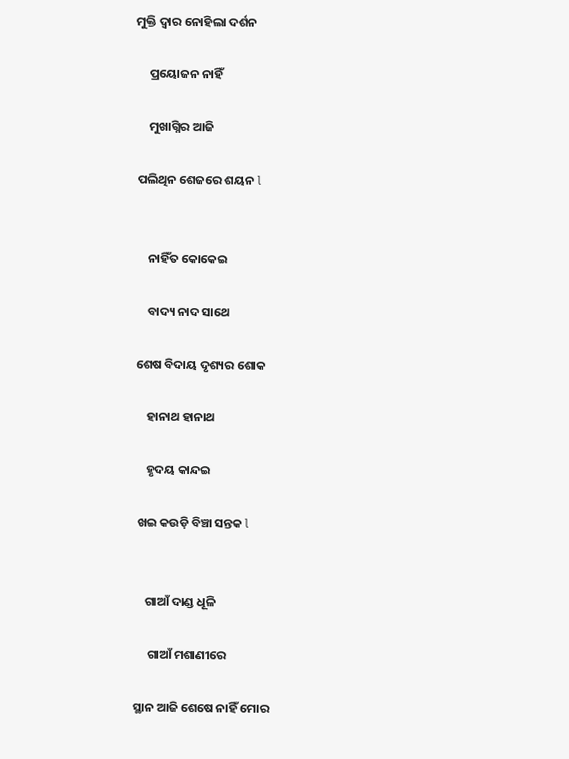ମୁକ୍ତି ଦ୍ୱାର ନୋହିଲା ଦର୍ଶନ

     ପ୍ରୟୋଜନ ନାହିଁ

     ମୁଖାଗ୍ନିର ଆଜି

 ପଲିଥିନ ଶେଜରେ ଶୟନ l


     ନାହିଁତ କୋକେଇ

     ବାଦ୍ୟ ନାଦ ସାଥେ

 ଶେଷ ବିଦାୟ ଦୃଶ୍ୟର ଶୋକ

     ହାନାଥ ହାନାଥ

     ହୃଦୟ କାନ୍ଦଇ

  ଖଇ କଉଡ଼ି ବିଞ୍ଚା ସନ୍ତକ l


     ଗାଆଁ ଦାଣ୍ଡ ଧୂଳି

      ଗାଆଁ ମଶାଣୀରେ

 ସ୍ଥାନ ଆଜି ଶେଷେ ନାହିଁ ମୋର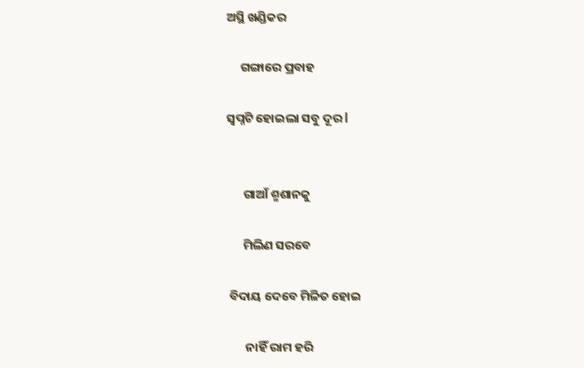ଅସ୍ଥି ଖଣ୍ଡିକର

     ଗଙ୍ଗାରେ ପ୍ରବାହ

ସ୍ବପ୍ନଟି ହୋଇଲା ସବୁ ଦୂର l


      ଗାଆଁ ଶ୍ମଶାନକୁ

      ମିଲିଣ ସରବେ

 ବିଦାୟ ଦେବେ ମିଳିତ ହୋଇ

       ନାହିଁ ରାମ ହରି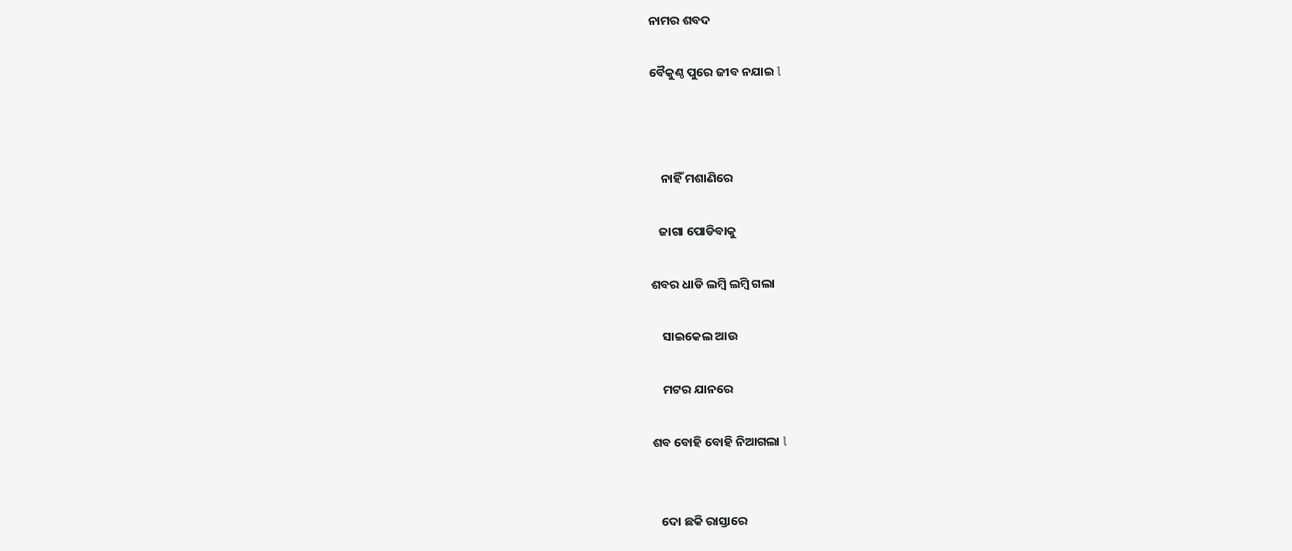ନାମର ଶବଦ

ବୈକୁଣ୍ଠ ପୁରେ ଜୀବ ନଯାଇ l



    ନାହିଁ ମଶାଣିରେ

   ଜାଗା ପୋଡିବାକୁ

ଶବର ଧାଡି ଲମ୍ବି ଲମ୍ବି ଗଲା

    ସାଇକେଲ ଆଉ

    ମଟର ଯାନରେ

ଶବ ବୋହି ବୋହି ନିଆଗଲା l


   ଦୋ ଛକି ରାସ୍ତାରେ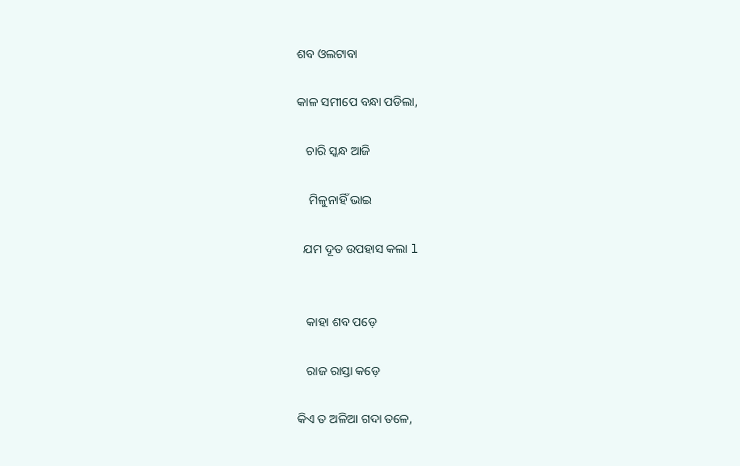ଶବ ଓଲଟାବା

କାଳ ସମୀପେ ବନ୍ଧା ପଡିଲା,

   ଚାରି ସ୍କନ୍ଧ ଆଜି

    ମିଳୁନାହିଁ ଭାଇ

  ଯମ ଦୂତ ଉପହାସ କଲା l


   କାହା ଶବ ପଡ଼େ

   ରାଜ ରାସ୍ତା କଡ଼େ

କିଏ ତ ଅଳିଆ ଗଦା ତଳେ,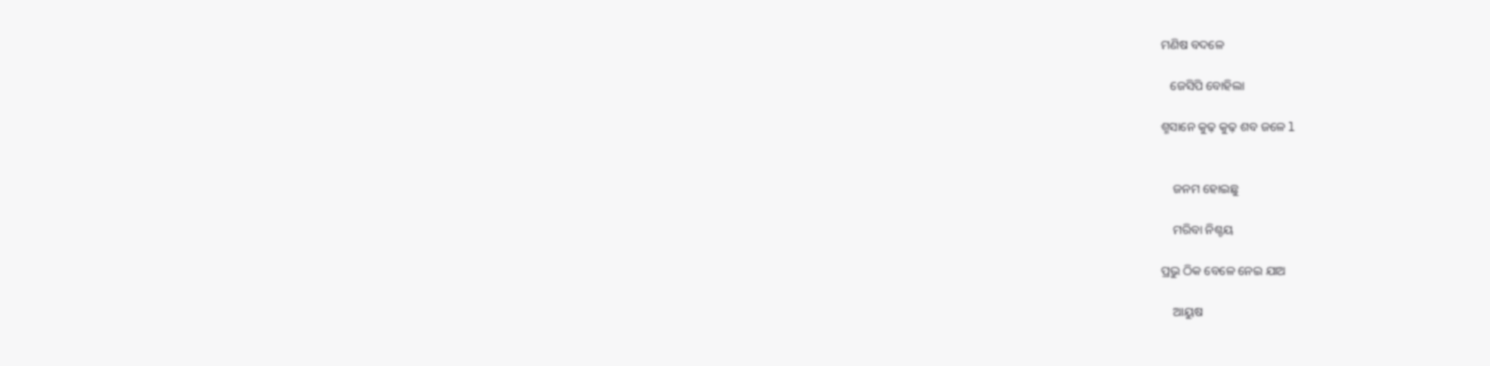ମଣିଷ ବଦଳେ

   ଜେସିପି ବୋହିଲା

ଶ୍ମସାନେ କୁଢ଼ କୁଢ଼ ଶବ ଜଳେ l


    ଜନମ ହୋଇଛୁ

    ମରିବା ନିଶ୍ଚୟ

ପ୍ରଭୁ ଠିକ ବେଳେ ନେଇ ଯାଅ

    ଆୟୁଷ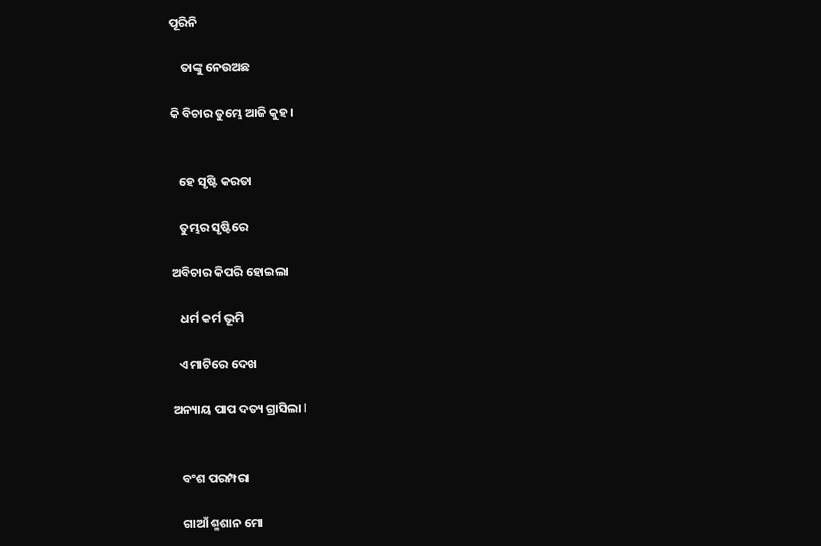ପୂରିନି

    ତାଙ୍କୁ ନେଉଅଛ

କି ବିଚାର ତୁମ୍ଭେ ଆଜି କୁହ ।


   ହେ ସୃଷ୍ଟି କରତା

   ତୁମ୍ଭର ସୃଷ୍ଟିରେ

ଅବିଚାର କିପରି ହୋଇଲା

   ଧର୍ମ କର୍ମ ଭୂମି

  ଏ ମାଟିରେ ଦେଖ

ଅନ୍ୟାୟ ପାପ ଦତ୍ୟ ଗ୍ରାସିଲା l


   ବଂଶ ପରମ୍ପରା

   ଗାଆଁ ଶ୍ମଶାନ ମୋ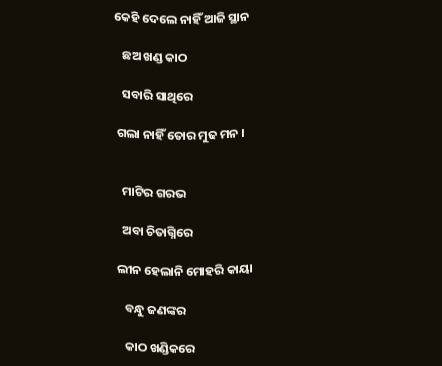କେହି ଦେଲେ ନାହିଁ ଆଜି ସ୍ଥାନ

   ଛଅ ଖଣ୍ଡ କାଠ

   ସବାରି ସାଥିରେ

 ଗଲା ନାହିଁ ତୋର ମୁଢ ମନ ।


   ମାଟିର ଗରଭ

   ଅବା ଚିତାଗ୍ନିରେ

 ଲୀନ ହେଲାନି ମୋହରି କାୟା

    ବନ୍ଧୁ ଜଣଙ୍କର

    କାଠ ଖଣ୍ଡିକରେ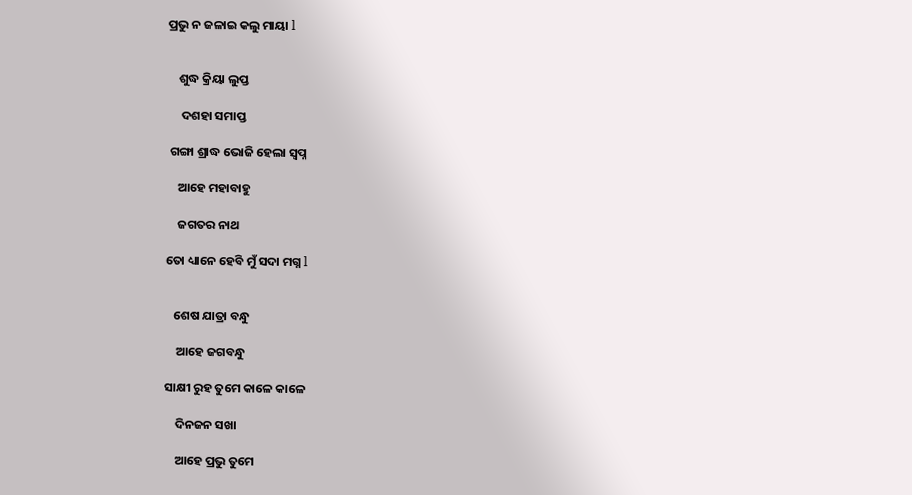ପ୍ରଭୁ ନ ଜଳାଇ କଲୁ ମାୟା l


    ଶୁଦ୍ଧ କ୍ରିୟା ଲୁପ୍ତ

     ଦଶହା ସମାପ୍ତ

 ଗଙ୍ଗା ଶ୍ରାଦ୍ଧ ଭୋଜି ହେଲା ସ୍ବପ୍ନ

    ଆହେ ମହାବାହୁ

    ଜଗତର ନାଥ

ତୋ ଧ୍ୟାନେ ହେବି ମୁଁ ସଦା ମଗ୍ନ l


   ଶେଷ ଯାତ୍ରା ବନ୍ଧୁ

    ଆହେ ଜଗବନ୍ଧୁ

ସାକ୍ଷୀ ରୁହ ତୁମେ କାଳେ କାଳେ

    ଦିନଜନ ସଖା

    ଆହେ ପ୍ରଭୁ ତୁମେ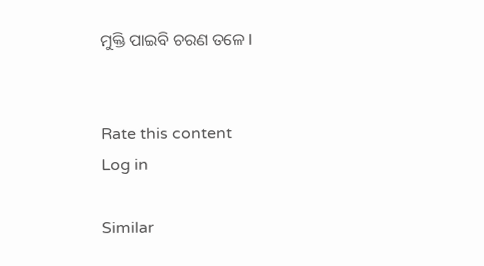ମୁକ୍ତି ପାଇବି ଚରଣ ତଳେ l


Rate this content
Log in

Similar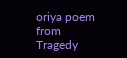oriya poem from Tragedy